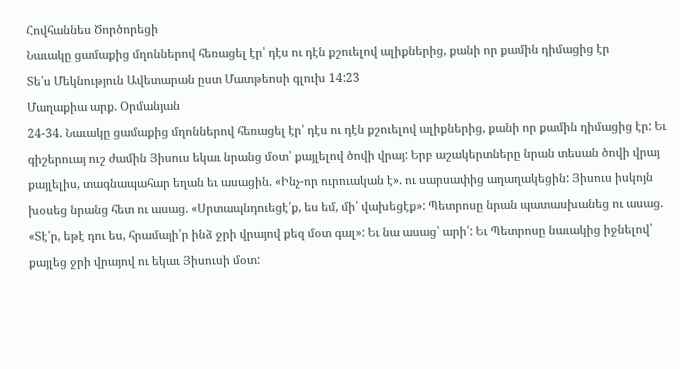Հովհաննես Ծործորեցի
Նաւակը ցամաքից մղոններով հեռացել էր՝ դէս ու դէն քշուելով ալիքներից, քանի որ քամին դիմացից էր
Տե՛ս Մեկնություն Ավետարան ըստ Մատթեոսի գլուխ 14:23
Մաղաքիա արք. Օրմանյան
24-34. Նաւակը ցամաքից մղոններով հեռացել էր՝ դէս ու դէն քշուելով ալիքներից, քանի որ քամին դիմացից էր: Եւ գիշերուայ ուշ ժամին Յիսուս եկաւ նրանց մօտ՝ քայլելով ծովի վրայ: Երբ աշակերտները նրան տեսան ծովի վրայ քայլելիս, տագնապահար եղան եւ ասացին. «Ինչ-որ ուրուական է». ու սարսափից աղաղակեցին: Յիսուս իսկոյն խօսեց նրանց հետ ու ասաց. «Սրտապնդուեցէ՛ք, ես եմ, մի՛ վախեցէք»: Պետրոսը նրան պատասխանեց ու ասաց. «Տէ՛ր, եթէ դու ես, հրամայի՛ր ինձ ջրի վրայով քեզ մօտ գալ»: Եւ նա ասաց՝ արի՛: Եւ Պետրոսը նաւակից իջնելով՝ քայլեց ջրի վրայով ու եկաւ Յիսուսի մօտ: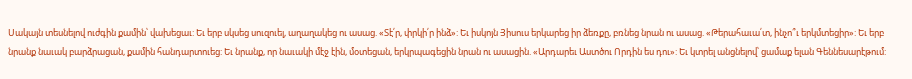Սակայն տեսնելով ուժգին քամին՝ վախեցաւ: Եւ երբ սկսեց սուզուել, աղաղակեց ու ասաց. «Տէ՛ր, փրկի՛ր ինձ»: Եւ իսկոյն Յիսուս երկարեց իր ձեռքը, բռնեց նրան ու ասաց. «Թերահաւա՛տ, ինչո՞ւ երկմտեցիր»: Եւ երբ նրանք նաւակ բարձրացան, քամին հանդարտուեց: Եւ նրանք, որ նաւակի մէջ էին, մօտեցան, երկրպագեցին նրան ու ասացին. «Արդարեւ Աստծու Որդին ես դու»: Եւ կտրել անցնելով՝ ցամաք ելան Գեննեսարէթում: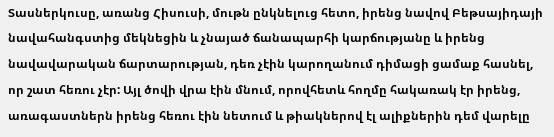Տասներկուսը, առանց Հիսուսի, մութն ընկնելուց հետո, իրենց նավով Բեթսայիդայի նավահանգստից մեկնեցին և չնայած ճանապարհի կարճությանը և իրենց նավավարական ճարտարության, դեռ չէին կարողանում դիմացի ցամաք հասնել, որ շատ հեռու չէր: Այլ ծովի վրա էին մնում, որովհետև հողմը հակառակ էր իրենց, առագաստներն իրենց հեռու էին նետում և թիակներով էլ ալիքներին դեմ վարելը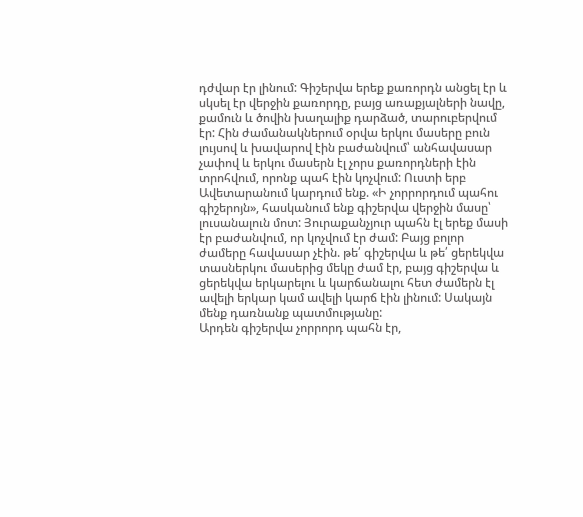դժվար էր լինում: Գիշերվա երեք քառորդն անցել էր և սկսել էր վերջին քառորդը, բայց առաքյալների նավը, քամուն և ծովին խաղալիք դարձած, տարուբերվում էր: Հին ժամանակներում օրվա երկու մասերը բուն լույսով և խավարով էին բաժանվում՝ անհավասար չափով և երկու մասերն էլ չորս քառորդների էին տրոհվում, որոնք պահ էին կոչվում: Ուստի երբ Ավետարանում կարդում ենք. «Ի չորրորդում պահու գիշերոյն», հասկանում ենք գիշերվա վերջին մասը՝ լուսանալուն մոտ: Յուրաքանչյուր պահն էլ երեք մասի էր բաժանվում, որ կոչվում էր ժամ: Բայց բոլոր ժամերը հավասար չէին. թե՛ գիշերվա և թե՛ ցերեկվա տասներկու մասերից մեկը ժամ էր, բայց գիշերվա և ցերեկվա երկարելու և կարճանալու հետ ժամերն էլ ավելի երկար կամ ավելի կարճ էին լինում: Սակայն մենք դառնանք պատմությանը:
Արդեն գիշերվա չորրորդ պահն էր,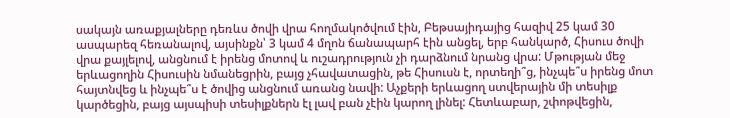սակայն առաքյալները դեռևս ծովի վրա հողմակոծվում էին, Բեթսայիդայից հազիվ 25 կամ 30 ասպարեզ հեռանալով, այսինքն՝ 3 կամ 4 մղոն ճանապարհ էին անցել, երբ հանկարծ, Հիսուս ծովի վրա քայլելով, անցնում է իրենց մոտով և ուշադրություն չի դարձնում նրանց վրա: Մթության մեջ երևացողին Հիսուսին նմանեցրին, բայց չհավատացին, թե Հիսուսն է, որտեղի՞ց, ինչպե՞ս իրենց մոտ հայտնվեց և ինչպե՞ս է ծովից անցնում առանց նավի: Աչքերի երևացող ստվերային մի տեսիլք կարծեցին, բայց այսպիսի տեսիլքներն էլ լավ բան չէին կարող լինել: Հետևաբար, շփոթվեցին,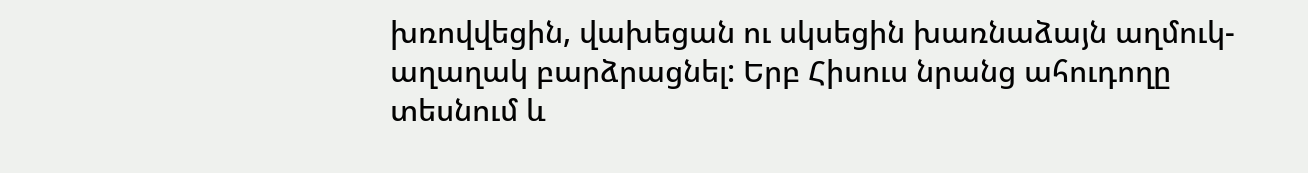խռովվեցին, վախեցան ու սկսեցին խառնաձայն աղմուկ-աղաղակ բարձրացնել: Երբ Հիսուս նրանց ահուդողը տեսնում և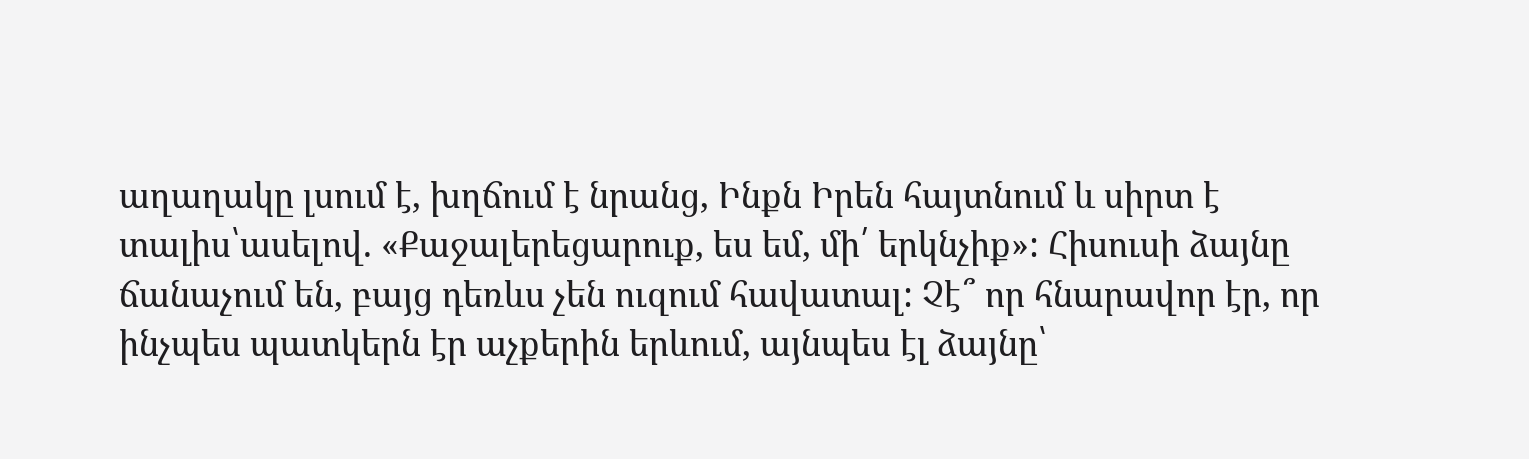աղաղակը լսում է, խղճում է նրանց, Ինքն Իրեն հայտնում և սիրտ է տալիս՝ասելով. «Քաջալերեցարուք, ես եմ, մի՛ երկնչիք»: Հիսուսի ձայնը ճանաչում են, բայց դեռևս չեն ուզում հավատալ: Չէ՞ որ հնարավոր էր, որ ինչպես պատկերն էր աչքերին երևում, այնպես էլ ձայնը՝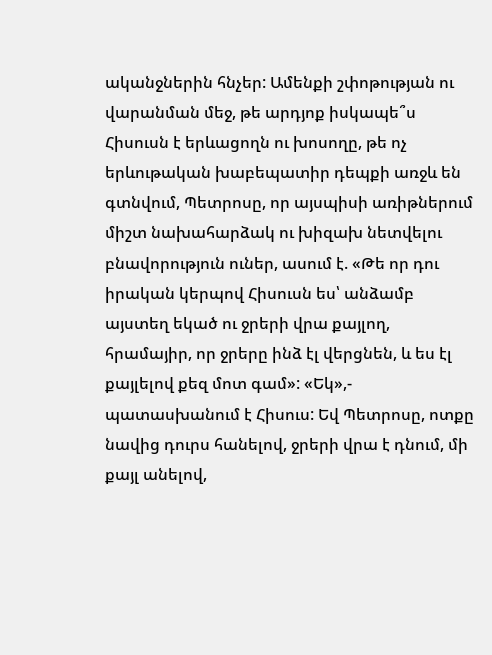ականջներին հնչեր: Ամենքի շփոթության ու վարանման մեջ, թե արդյոք իսկապե՞ս Հիսուսն է երևացողն ու խոսողը, թե ոչ երևութական խաբեպատիր դեպքի առջև են գտնվում, Պետրոսը, որ այսպիսի առիթներում միշտ նախահարձակ ու խիզախ նետվելու բնավորություն ուներ, ասում է. «Թե որ դու իրական կերպով Հիսուսն ես՝ անձամբ այստեղ եկած ու ջրերի վրա քայլող, հրամայիր, որ ջրերը ինձ էլ վերցնեն, և ես էլ քայլելով քեզ մոտ գամ»: «Եկ»,- պատասխանում է Հիսուս: Եվ Պետրոսը, ոտքը նավից դուրս հանելով, ջրերի վրա է դնում, մի քայլ անելով,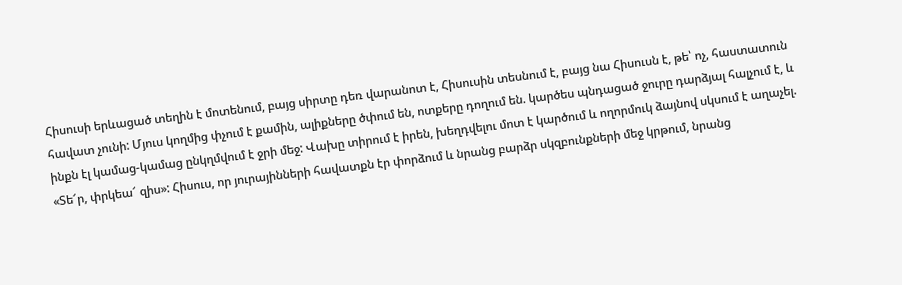Հիսուսի երևացած տեղին է մոտենում, բայց սիրտը դեռ վարանոտ է, Հիսուսին տեսնում է, բայց նա Հիսուսն է, թե՝ ոչ, հաստատուն հավատ չունի: Մյուս կողմից փչում է քամին, ալիքները ծփում են, ոտքերը դողում են. կարծես պնդացած ջուրը դարձյալ հալչում է, և ինքն էլ կամաց-կամաց ընկղմվում է ջրի մեջ: Վախը տիրում է իրեն, խեղդվելու մոտ է կարծում և ողորմուկ ձայնով սկսում է աղաչել. «Տե՜ր, փրկեա՜ զիս»: Հիսուս, որ յուրայինների հավատքն էր փորձում և նրանց բարձր սկզբունքների մեջ կրթում, նրանց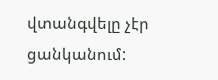վտանգվելը չէր ցանկանում: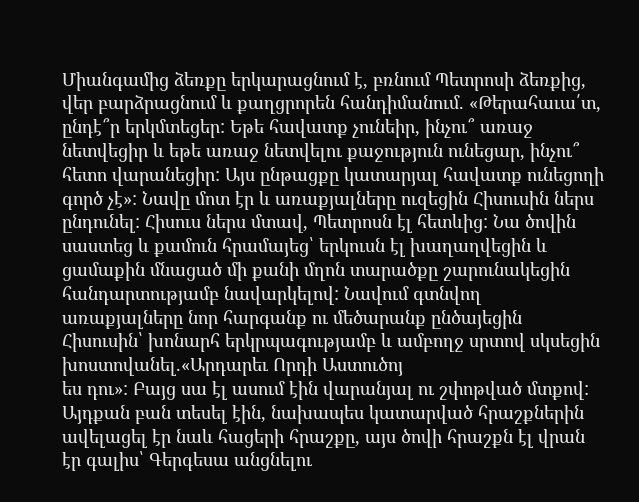Միանգամից ձեռքը երկարացնում է, բռնում Պետրոսի ձեռքից, վեր բարձրացնում և քաղցրորեն հանդիմանում. «Թերահաւա՛տ, ընդէ՞ր երկմտեցեր: Եթե հավատք չունեիր, ինչու՞ առաջ նետվեցիր և եթե առաջ նետվելու քաջություն ունեցար, ինչու՞ հետո վարանեցիր: Այս ընթացքը կատարյալ հավատք ունեցողի գործ չէ»: Նավը մոտ էր և առաքյալները ուզեցին Հիսուսին ներս ընդունել: Հիսուս ներս մտավ, Պետրոսն էլ հետևից: Նա ծովին սաստեց և քամուն հրամայեց՝ երկուսն էլ խաղաղվեցին և ցամաքին մնացած մի քանի մղոն տարածքը շարունակեցին հանդարտությամբ նավարկելով: Նավում գտնվող առաքյալները նոր հարգանք ու մեծարանք ընծայեցին Հիսուսին՝ խոնարհ երկրպագությամբ և ամբողջ սրտով սկսեցին խոստովանել.«Արդարեւ Որդի Աստուծոյ
ես դու»: Բայց սա էլ ասում էին վարանյալ ու շփոթված մտքով: Այդքան բան տեսել էին, նախապես կատարված հրաշքներին ավելացել էր նաև հացերի հրաշքը, այս ծովի հրաշքն էլ վրան էր գալիս՝ Գերգեսա անցնելու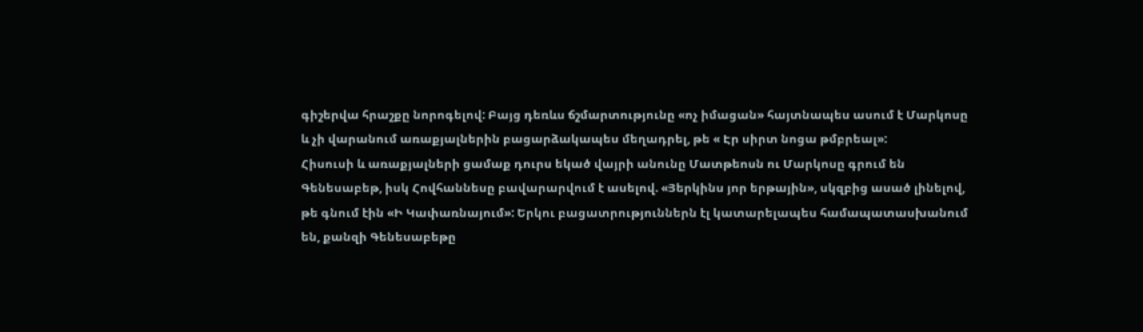գիշերվա հրաշքը նորոգելով: Բայց դեռևս ճշմարտությունը «ոչ իմացան» հայտնապես ասում է Մարկոսը և չի վարանում առաքյալներին բացարձակապես մեղադրել, թե « Էր սիրտ նոցա թմբրեալ»:
Հիսուսի և առաքյալների ցամաք դուրս եկած վայրի անունը Մատթեոսն ու Մարկոսը գրում են Գենեսաբեթ, իսկ Հովհաննեսը բավարարվում է ասելով. «Յերկինս յոր երթային», սկզբից ասած լինելով, թե գնում էին «Ի Կափառնայում»: Երկու բացատրություններն էլ կատարելապես համապատասխանում են, քանզի Գենեսաբեթը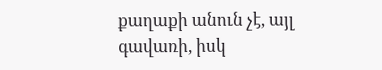քաղաքի անուն չէ, այլ գավառի, իսկ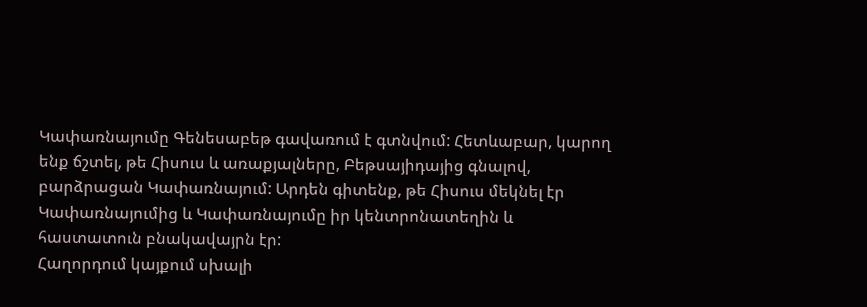Կափառնայումը Գենեսաբեթ գավառում է գտնվում: Հետևաբար, կարող ենք ճշտել, թե Հիսուս և առաքյալները, Բեթսայիդայից գնալով, բարձրացան Կափառնայում: Արդեն գիտենք, թե Հիսուս մեկնել էր Կափառնայումից և Կափառնայումը իր կենտրոնատեղին և հաստատուն բնակավայրն էր:
Հաղորդում կայքում սխալի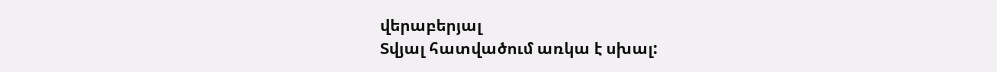վերաբերյալ
Տվյալ հատվածում առկա է սխալ: